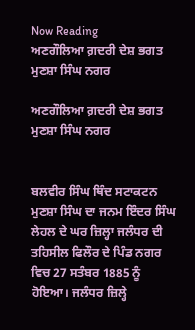Now Reading
ਅਣਗੌਲਿਆ ਗ਼ਦਰੀ ਦੇਸ਼ ਭਗਤ ਮੁਣਸ਼ਾ ਸਿੰਘ ਨਗਰ

ਅਣਗੌਲਿਆ ਗ਼ਦਰੀ ਦੇਸ਼ ਭਗਤ ਮੁਣਸ਼ਾ ਸਿੰਘ ਨਗਰ


ਬਲਵੀਰ ਸਿੰਘ ਥਿੰਦ ਸਟਾਕਟਨ
ਮੁਣਸ਼ਾ ਸਿੰਘ ਦਾ ਜਨਮ ਇੰਦਰ ਸਿੰਘ ਲੇਹਲ ਦੇ ਘਰ ਜ਼ਿਲ੍ਹਾ ਜਲੰਧਰ ਦੀ ਤਹਿਸੀਲ ਫਿਲੌਰ ਦੇ ਪਿੰਡ ਨਗਰ ਵਿਚ 27 ਸਤੰਬਰ 1885 ਨੂੰ ਹੋਇਆ। ਜਲੰਧਰ ਜ਼ਿਲ੍ਹੇ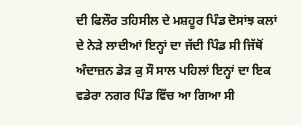ਦੀ ਫਿਲੌਰ ਤਹਿਸੀਲ ਦੇ ਮਸ਼ਹੂਰ ਪਿੰਡ ਦੋਸਾਂਝ ਕਲਾਂ ਦੇ ਨੇੜੇ ਲਾਦੀਆਂ ਇਨ੍ਹਾਂ ਦਾ ਜੱਦੀ ਪਿੰਡ ਸੀ ਜਿੱਥੋਂ ਅੰਦਾਜ਼ਨ ਡੇੜ ਕੁ ਸੌ ਸਾਲ ਪਹਿਲਾਂ ਇਨ੍ਹਾਂ ਦਾ ਇਕ ਵਡੇਰਾ ਨਗਰ ਪਿੰਡ ਵਿੱਚ ਆ ਗਿਆ ਸੀ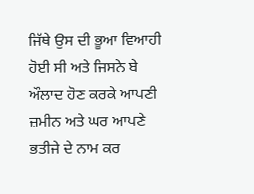ਜਿੱਥੇ ਉਸ ਦੀ ਭੂਆ ਵਿਆਹੀ ਹੋਈ ਸੀ ਅਤੇ ਜਿਸਨੇ ਬੇ ਔਲਾਦ ਹੋਣ ਕਰਕੇ ਆਪਣੀ ਜ਼ਮੀਨ ਅਤੇ ਘਰ ਆਪਣੇ ਭਤੀਜੇ ਦੇ ਨਾਮ ਕਰ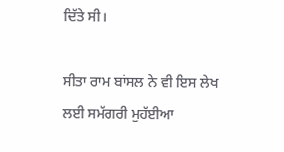ਦਿੱਤੇ ਸੀ।

ਸੀਤਾ ਰਾਮ ਬਾਂਸਲ ਨੇ ਵੀ ਇਸ ਲੇਖ ਲਈ ਸਮੱਗਰੀ ਮੁਹੱਈਆ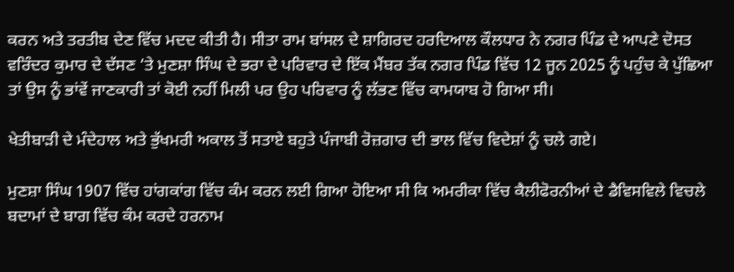ਕਰਨ ਅਤੇ ਤਰਤੀਬ ਦੇਣ ਵਿੱਚ ਮਦਦ ਕੀਤੀ ਹੈ। ਸੀਤਾ ਰਾਮ ਬਾਂਸਲ ਦੇ ਸ਼ਾਗਿਰਦ ਹਰਦਿਆਲ ਕੌਲਧਾਰ ਨੇ ਨਗਰ ਪਿੰਡ ਦੇ ਆਪਣੇ ਦੋਸਤ ਵਰਿੰਦਰ ਕੁਮਾਰ ਦੇ ਦੱਸਣ ‘ਤੇ ਮੁਣਸ਼ਾ ਸਿੰਘ ਦੇ ਭਰਾ ਦੇ ਪਰਿਵਾਰ ਦੇ ਇੱਕ ਮੈਂਬਰ ਤੱਕ ਨਗਰ ਪਿੰਡ ਵਿੱਚ 12 ਜੂਨ 2025 ਨੂੰ ਪਹੁੰਚ ਕੇ ਪੁੱਛਿਆ ਤਾਂ ਉਸ ਨੂੰ ਭਾਂਵੇਂ ਜਾਣਕਾਰੀ ਤਾਂ ਕੋਈ ਨਹੀਂ ਮਿਲੀ ਪਰ ਉਹ ਪਰਿਵਾਰ ਨੂੰ ਲੱਭਣ ਵਿੱਚ ਕਾਮਯਾਬ ਹੋ ਗਿਆ ਸੀ।

ਖੇਤੀਬਾੜੀ ਦੇ ਮੰਦੇਹਾਲ ਅਤੇ ਭੁੱਖਮਰੀ ਅਕਾਲ ਤੋਂ ਸਤਾਏ ਬਹੁਤੇ ਪੰਜਾਬੀ ਰੋਜ਼ਗਾਰ ਦੀ ਭਾਲ ਵਿੱਚ ਵਿਦੇਸ਼ਾਂ ਨੂੰ ਚਲੇ ਗਏ।

ਮੁਣਸ਼ਾ ਸਿੰਘ 1907 ਵਿੱਚ ਹਾਂਗਕਾਂਗ ਵਿੱਚ ਕੰਮ ਕਰਨ ਲਈ ਗਿਆ ਹੋਇਆ ਸੀ ਕਿ ਅਮਰੀਕਾ ਵਿੱਚ ਕੈਲੀਫੋਰਨੀਆਂ ਦੇ ਡੈਵਿਸਵਿਲੇ ਵਿਚਲੇ ਬਦਾਮਾਂ ਦੇ ਬਾਗ ਵਿੱਚ ਕੰਮ ਕਰਦੇ ਹਰਨਾਮ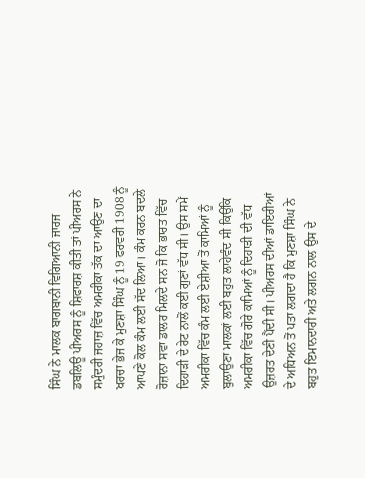ਸਿੰਘ ਨੇ ਮਾਲਕ ਬਾਗਬਾਨੀ ਵਿਗਿਆਨੀ ਜਾਰਜ ਡਬਲਿਊ ਪੀਅਰਸ ਨੂੰ ਸ਼ਿਫਾਰਸ਼ ਕੀਤੀ ਤਾਂ ਪੀਅਰਸ ਨੇ ਸਮੁੰਦਰੀ ਜਹਾਜ਼ ਵਿੱਚ ਅਮਰੀਕਾ ਤੱਕ ਦਾ ਆਉਣ ਦਾ ਖਰਚਾ ਭੇਜ ਕੇ ਮੁਣਸ਼ਾ ਸਿੰਘ ਨੂੰ 19 ਫਰਵਰੀ 1908 ਨੂੰ ਆਪਣੇ ਕੋਲ ਕੰਮ ਲਈ ਸੱਦ ਲਿਆ। ਕੰਮ ਕਰਨ ਬਦਲੇ ਰੋਜ਼ਾਨਾ ਸਵਾ ਡਾਲਰ ਮਿਲਦੇ ਸਨ ਜੋ ਕਿ ਭਾਰਤ ਵਿੱਚ ਦਿਹਾੜੀ ਦੇ ਰੇਟ ਨਾਲੋਂ ਕਈ ਗੁਣਾਂ ਵੱਧ ਸੀ। ਉਸ ਸਮੇਂ ਅਮਰੀਕਾ ਵਿੱਚ ਕੰਮ ਲਈ ਏਸ਼ੀਆ ਤੋਂ ਕਾਮਿਆਂ ਨੂੰ ਬੁਲਾਉਣਾ ਮਾਲਕਾਂ ਲਈ ਬਹੁਤ ਲਾਹੇਵੰਦ ਸੀ ਕਿਉਂਕਿ ਅਮਰੀਕਾ ਵਿੱਚ ਗੋਰੇ ਕਾਮਿਆਂ ਨੂੰ ਦਿਹਾੜੀ ਦੀ ਵੱਧ ਉਜ਼ਰਤ ਦੇਣੀ ਪੈਂਦੀ ਸੀ। ਪੀਅਰਸ ਦੀਆਂ ਡਾਇਰੀਆਂ ਦੇ ਅਧਿਅਨ ਤੋਂ ਪਤਾ ਲਗਦਾ ਹੈ ਕਿ ਮੁਣਸ਼ਾ ਸਿੰਘ ਨੇ ਬਹੁਤ ਇਮਾਨਦਾਰੀ ਅਤੇ ਲਗਨ ਨਾਲ ਉਸ ਦੇ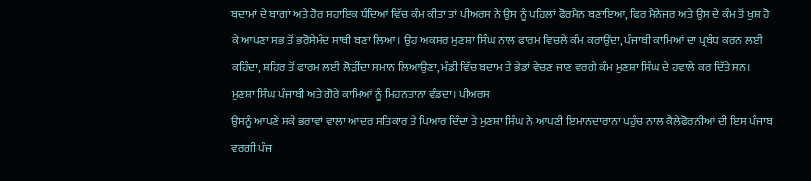ਬਦਾਮਾਂ ਦੇ ਬਾਗਾਂ ਅਤੇ ਹੋਰ ਸਹਾਇਕ ਧੰਦਿਆਂ ਵਿੱਚ ਕੰਮ ਕੀਤਾ ਤਾਂ ਪੀਅਰਸ ਨੇ ਉਸ ਨੂੰ ਪਹਿਲਾਂ ਫੋਰਮੈਨ ਬਣਾਇਆ, ਫਿਰ ਮੈਨੇਜਰ ਅਤੇ ਉਸ ਦੇ ਕੰਮ ਤੋਂ ਖੁਸ਼ ਹੋ ਕੇ ਆਪਣਾ ਸਭ ਤੋਂ ਭਰੋਸੇਮੰਦ ਸਾਥੀ ਬਣਾ ਲਿਆ। ਉਹ ਅਕਸਰ ਮੁਣਸ਼ਾ ਸਿੰਘ ਨਾਲ ਫਾਰਮ ਵਿਚਲੇ ਕੰਮ ਕਰਾਉਂਦਾ, ਪੰਜਾਬੀ ਕਾਮਿਆਂ ਦਾ ਪ੍ਰਬੰਧ ਕਰਨ ਲਈ ਕਹਿੰਦਾ, ਸ਼ਹਿਰ ਤੋਂ ਫਾਰਮ ਲਈ ਲੋੜੀਂਦਾ ਸਮਾਨ ਲਿਆਉਣਾ, ਮੰਡੀ ਵਿੱਚ ਬਦਾਮ ਤੇ ਭੇਡਾਂ ਵੇਚਣ ਜਾਣ ਵਰਗੇ ਕੰਮ ਮੁਣਸ਼ਾ ਸਿੰਘ ਦੇ ਹਵਾਲੇ ਕਰ ਦਿੱਤੇ ਸਨ। ਮੁਣਸ਼ਾ ਸਿੰਘ ਪੰਜਾਬੀ ਅਤੇ ਗੋਰੇ ਕਾਮਿਆਂ ਨੂੰ ਮਿਹਨਤਾਨਾ ਵੰਡਦਾ। ਪੀਅਰਸ
ਉਸਨੂੰ ਆਪਣੇ ਸਕੇ ਭਰਾਵਾਂ ਵਾਲਾ ਆਦਰ ਸਤਿਕਾਰ ਤੇ ਪਿਆਰ ਦਿੰਦਾ ਤੇ ਮੁਣਸ਼ਾ ਸਿੰਘ ਨੇ ਆਪਣੀ ਇਮਾਨਦਾਰਾਨਾ ਪਹੁੰਚ ਨਾਲ ਕੈਲੇਫੋਰਨੀਆਂ ਦੀ ਇਸ ਪੰਜਾਬ ਵਰਗੀ ਪੰਜ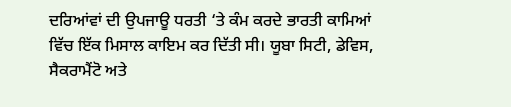ਦਰਿਆਂਵਾਂ ਦੀ ਉਪਜਾਊ ਧਰਤੀ ‘ਤੇ ਕੰਮ ਕਰਦੇ ਭਾਰਤੀ ਕਾਮਿਆਂ ਵਿੱਚ ਇੱਕ ਮਿਸਾਲ ਕਾਇਮ ਕਰ ਦਿੱਤੀ ਸੀ। ਯੂਬਾ ਸਿਟੀ, ਡੇਵਿਸ, ਸੈਕਰਾਮੈਂਟੋ ਅਤੇ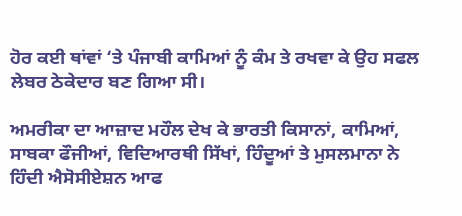ਹੋਰ ਕਈ ਥਾਂਵਾਂ ‘ਤੇ ਪੰਜਾਬੀ ਕਾਮਿਆਂ ਨੂੰ ਕੰਮ ਤੇ ਰਖਵਾ ਕੇ ਉਹ ਸਫਲ ਲੇਬਰ ਠੇਕੇਦਾਰ ਬਣ ਗਿਆ ਸੀ।

ਅਮਰੀਕਾ ਦਾ ਆਜ਼ਾਦ ਮਹੌਲ ਦੇਖ ਕੇ ਭਾਰਤੀ ਕਿਸਾਨਾਂ, ਕਾਮਿਆਂ, ਸਾਬਕਾ ਫੌਜੀਆਂ, ਵਿਦਿਆਰਥੀ ਸਿੱਖਾਂ, ਹਿੰਦੂਆਂ ਤੇ ਮੁਸਲਮਾਨਾ ਨੇ ਹਿੰਦੀ ਐਸੋਸੀਏਸ਼ਨ ਆਫ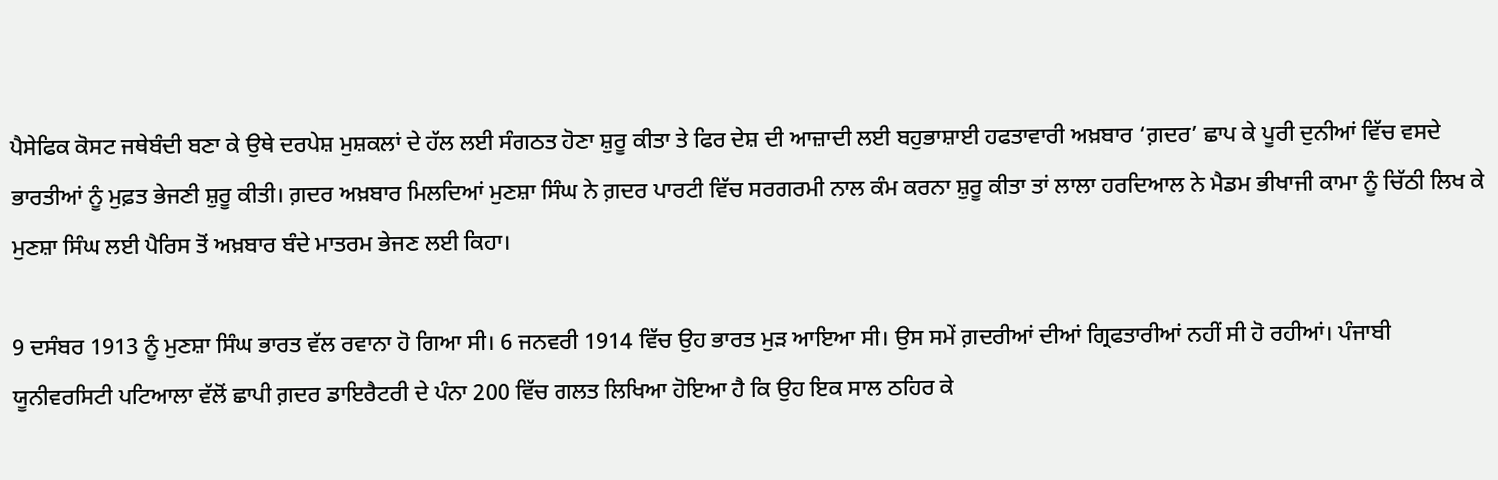ਪੈਸੇਫਿਕ ਕੋਸਟ ਜਥੇਬੰਦੀ ਬਣਾ ਕੇ ਉਥੇ ਦਰਪੇਸ਼ ਮੁਸ਼ਕਲਾਂ ਦੇ ਹੱਲ ਲਈ ਸੰਗਠਤ ਹੋਣਾ ਸ਼ੁਰੂ ਕੀਤਾ ਤੇ ਫਿਰ ਦੇਸ਼ ਦੀ ਆਜ਼ਾਦੀ ਲਈ ਬਹੁਭਾਸ਼ਾਈ ਹਫਤਾਵਾਰੀ ਅਖ਼ਬਾਰ ‘ਗ਼ਦਰ’ ਛਾਪ ਕੇ ਪੂਰੀ ਦੁਨੀਆਂ ਵਿੱਚ ਵਸਦੇ ਭਾਰਤੀਆਂ ਨੂੰ ਮੁਫ਼ਤ ਭੇਜਣੀ ਸ਼ੁਰੂ ਕੀਤੀ। ਗ਼ਦਰ ਅਖ਼ਬਾਰ ਮਿਲਦਿਆਂ ਮੁਣਸ਼ਾ ਸਿੰਘ ਨੇ ਗ਼ਦਰ ਪਾਰਟੀ ਵਿੱਚ ਸਰਗਰਮੀ ਨਾਲ ਕੰਮ ਕਰਨਾ ਸ਼ੁਰੂ ਕੀਤਾ ਤਾਂ ਲਾਲਾ ਹਰਦਿਆਲ ਨੇ ਮੈਡਮ ਭੀਖਾਜੀ ਕਾਮਾ ਨੂੰ ਚਿੱਠੀ ਲਿਖ ਕੇ ਮੁਣਸ਼ਾ ਸਿੰਘ ਲਈ ਪੈਰਿਸ ਤੋਂ ਅਖ਼ਬਾਰ ਬੰਦੇ ਮਾਤਰਮ ਭੇਜਣ ਲਈ ਕਿਹਾ।

9 ਦਸੰਬਰ 1913 ਨੂੰ ਮੁਣਸ਼ਾ ਸਿੰਘ ਭਾਰਤ ਵੱਲ ਰਵਾਨਾ ਹੋ ਗਿਆ ਸੀ। 6 ਜਨਵਰੀ 1914 ਵਿੱਚ ਉਹ ਭਾਰਤ ਮੁੜ ਆਇਆ ਸੀ। ਉਸ ਸਮੇਂ ਗ਼ਦਰੀਆਂ ਦੀਆਂ ਗ੍ਰਿਫਤਾਰੀਆਂ ਨਹੀਂ ਸੀ ਹੋ ਰਹੀਆਂ। ਪੰਜਾਬੀ ਯੂਨੀਵਰਸਿਟੀ ਪਟਿਆਲਾ ਵੱਲੋਂ ਛਾਪੀ ਗ਼ਦਰ ਡਾਇਰੈਟਰੀ ਦੇ ਪੰਨਾ 200 ਵਿੱਚ ਗਲਤ ਲਿਖਿਆ ਹੋਇਆ ਹੈ ਕਿ ਉਹ ਇਕ ਸਾਲ ਠਹਿਰ ਕੇ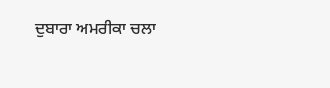ਦੁਬਾਰਾ ਅਮਰੀਕਾ ਚਲਾ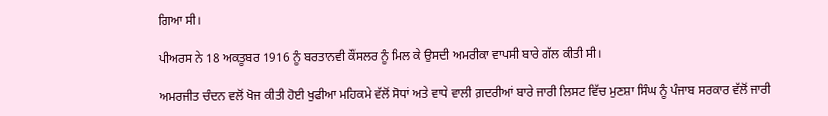ਗਿਆ ਸੀ।

ਪੀਅਰਸ ਨੇ 18 ਅਕਤੂਬਰ 1916 ਨੂੰ ਬਰਤਾਨਵੀ ਕੌਂਸਲਰ ਨੂੰ ਮਿਲ ਕੇ ਉਸਦੀ ਅਮਰੀਕਾ ਵਾਪਸੀ ਬਾਰੇ ਗੱਲ ਕੀਤੀ ਸੀ।

ਅਮਰਜੀਤ ਚੰਦਨ ਵਲੋਂ ਖੋਜ ਕੀਤੀ ਹੋਈ ਖੁਫੀਆ ਮਹਿਕਮੇ ਵੱਲੋਂ ਸੋਧਾਂ ਅਤੇ ਵਾਧੇ ਵਾਲੀ ਗ਼ਦਰੀਆਂ ਬਾਰੇ ਜਾਰੀ ਲਿਸਟ ਵਿੱਚ ਮੁਣਸ਼ਾ ਸਿੰਘ ਨੂੰ ਪੰਜਾਬ ਸਰਕਾਰ ਵੱਲੋਂ ਜਾਰੀ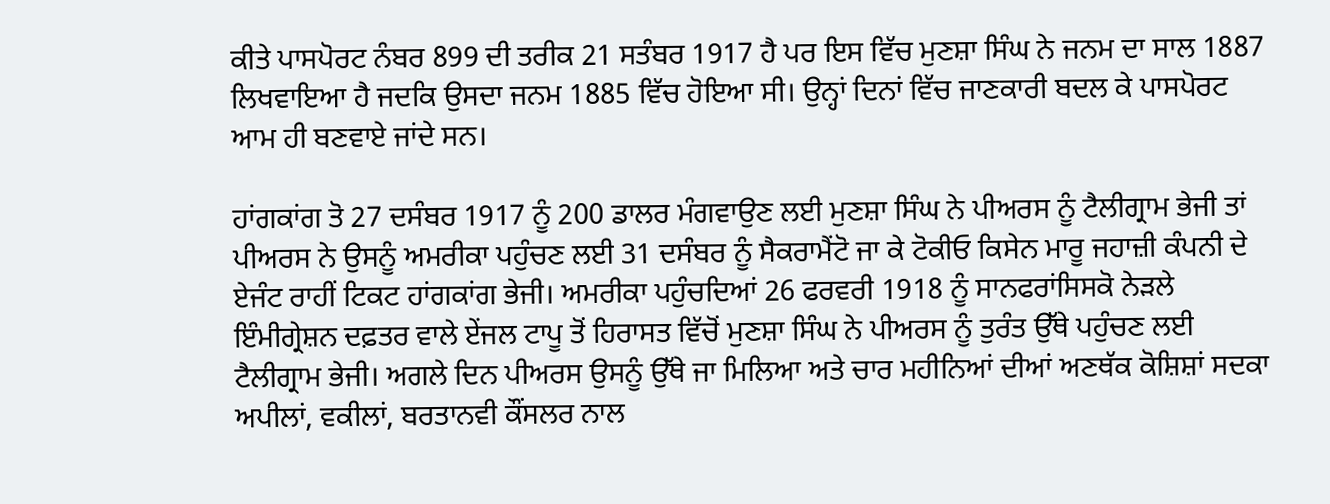ਕੀਤੇ ਪਾਸਪੋਰਟ ਨੰਬਰ 899 ਦੀ ਤਰੀਕ 21 ਸਤੰਬਰ 1917 ਹੈ ਪਰ ਇਸ ਵਿੱਚ ਮੁਣਸ਼ਾ ਸਿੰਘ ਨੇ ਜਨਮ ਦਾ ਸਾਲ 1887 ਲਿਖਵਾਇਆ ਹੈ ਜਦਕਿ ਉਸਦਾ ਜਨਮ 1885 ਵਿੱਚ ਹੋਇਆ ਸੀ। ਉਨ੍ਹਾਂ ਦਿਨਾਂ ਵਿੱਚ ਜਾਣਕਾਰੀ ਬਦਲ ਕੇ ਪਾਸਪੋਰਟ ਆਮ ਹੀ ਬਣਵਾਏ ਜਾਂਦੇ ਸਨ।

ਹਾਂਗਕਾਂਗ ਤੋ 27 ਦਸੰਬਰ 1917 ਨੂੰ 200 ਡਾਲਰ ਮੰਗਵਾਉਣ ਲਈ ਮੁਣਸ਼ਾ ਸਿੰਘ ਨੇ ਪੀਅਰਸ ਨੂੰ ਟੈਲੀਗ੍ਰਾਮ ਭੇਜੀ ਤਾਂ ਪੀਅਰਸ ਨੇ ਉਸਨੂੰ ਅਮਰੀਕਾ ਪਹੁੰਚਣ ਲਈ 31 ਦਸੰਬਰ ਨੂੰ ਸੈਕਰਾਮੈਂਟੋ ਜਾ ਕੇ ਟੋਕੀਓ ਕਿਸੇਨ ਮਾਰੂ ਜਹਾਜ਼ੀ ਕੰਪਨੀ ਦੇ ਏਜੰਟ ਰਾਹੀਂ ਟਿਕਟ ਹਾਂਗਕਾਂਗ ਭੇਜੀ। ਅਮਰੀਕਾ ਪਹੁੰਚਦਿਆਂ 26 ਫਰਵਰੀ 1918 ਨੂੰ ਸਾਨਫਰਾਂਸਿਸਕੋ ਨੇੜਲੇ ਇੰਮੀਗ੍ਰੇਸ਼ਨ ਦਫ਼ਤਰ ਵਾਲੇ ਏਂਜਲ ਟਾਪੂ ਤੋਂ ਹਿਰਾਸਤ ਵਿੱਚੋਂ ਮੁਣਸ਼ਾ ਸਿੰਘ ਨੇ ਪੀਅਰਸ ਨੂੰ ਤੁਰੰਤ ਉੱਥੇ ਪਹੁੰਚਣ ਲਈ ਟੈਲੀਗ੍ਰਾਮ ਭੇਜੀ। ਅਗਲੇ ਦਿਨ ਪੀਅਰਸ ਉਸਨੂੰ ਉੱਥੇ ਜਾ ਮਿਲਿਆ ਅਤੇ ਚਾਰ ਮਹੀਨਿਆਂ ਦੀਆਂ ਅਣਥੱਕ ਕੋਸ਼ਿਸ਼ਾਂ ਸਦਕਾ ਅਪੀਲਾਂ, ਵਕੀਲਾਂ, ਬਰਤਾਨਵੀ ਕੌਂਸਲਰ ਨਾਲ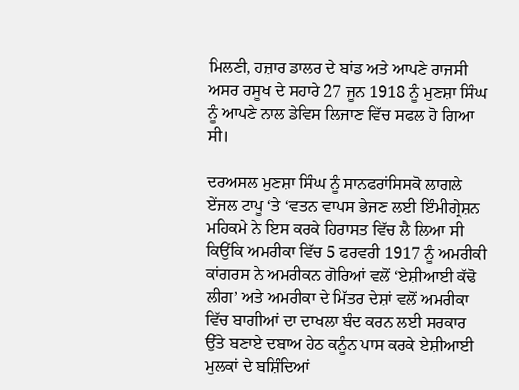ਮਿਲਣੀ, ਹਜ਼ਾਰ ਡਾਲਰ ਦੇ ਬਾਂਡ ਅਤੇ ਆਪਣੇ ਰਾਜਸੀ ਅਸਰ ਰਸੂਖ ਦੇ ਸਹਾਰੇ 27 ਜੂਨ 1918 ਨੂੰ ਮੁਣਸ਼ਾ ਸਿੰਘ ਨੂੰ ਆਪਣੇ ਨਾਲ ਡੇਵਿਸ ਲਿਜਾਣ ਵਿੱਚ ਸਫਲ ਹੋ ਗਿਆ ਸੀ।

ਦਰਅਸਲ ਮੁਣਸ਼ਾ ਸਿੰਘ ਨੂੰ ਸਾਨਫਰਾਂਸਿਸਕੋ ਲਾਗਲੇ ਏਂਜਲ ਟਾਪੂ ‘ਤੇ ‘ਵਤਨ ਵਾਪਸ ਭੇਜਣ ਲਈ ਇੰਮੀਗ੍ਰੇਸ਼ਨ ਮਹਿਕਮੇ ਨੇ ਇਸ ਕਰਕੇ ਹਿਰਾਸਤ ਵਿੱਚ ਲੈ ਲਿਆ ਸੀ ਕਿਉਂਕਿ ਅਮਰੀਕਾ ਵਿੱਚ 5 ਫਰਵਰੀ 1917 ਨੂੰ ਅਮਰੀਕੀ ਕਾਂਗਰਸ ਨੇ ਅਮਰੀਕਨ ਗੋਰਿਆਂ ਵਲੋਂ ‘ਏਸ਼ੀਆਈ ਕੱਢੋ ਲੀਗ’ ਅਤੇ ਅਮਰੀਕਾ ਦੇ ਮਿੱਤਰ ਦੇਸ਼ਾਂ ਵਲੋਂ ਅਮਰੀਕਾ ਵਿੱਚ ਬਾਗੀਆਂ ਦਾ ਦਾਖਲਾ ਬੰਦ ਕਰਨ ਲਈ ਸਰਕਾਰ ਉੱਤੇ ਬਣਾਏ ਦਬਾਅ ਹੇਠ ਕਨੂੰਨ ਪਾਸ ਕਰਕੇ ਏਸ਼ੀਆਈ ਮੁਲਕਾਂ ਦੇ ਬਸ਼ਿੰਦਿਆਂ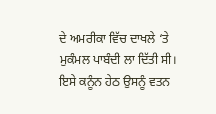ਦੇ ਅਮਰੀਕਾ ਵਿੱਚ ਦਾਖਲੇ ‘ਤੇ ਮੁਕੰਮਲ ਪਾਬੰਦੀ ਲਾ ਦਿੱਤੀ ਸੀ। ਇਸੇ ਕਨੂੰਨ ਹੇਠ ਉਸਨੂੰ ਵਤਨ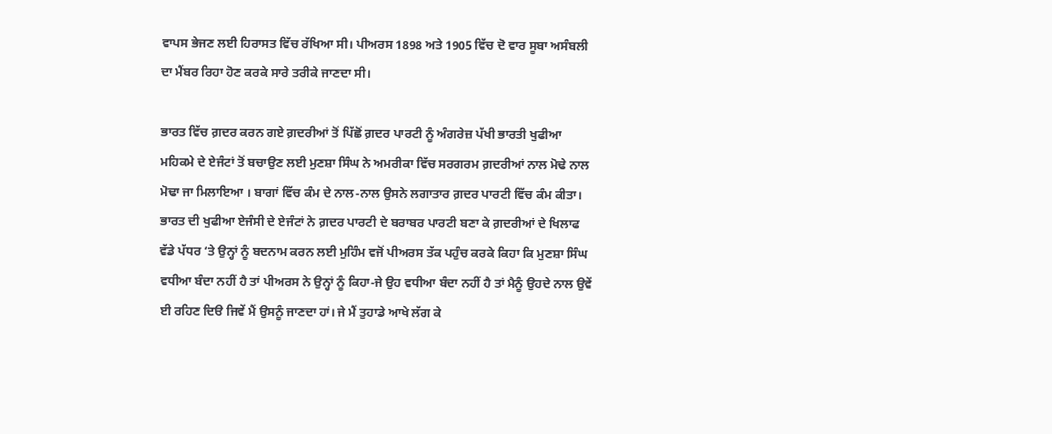ਵਾਪਸ ਭੇਜਣ ਲਈ ਹਿਰਾਸਤ ਵਿੱਚ ਰੱਖਿਆ ਸੀ। ਪੀਅਰਸ 1898 ਅਤੇ 1905 ਵਿੱਚ ਦੋ ਵਾਰ ਸੂਬਾ ਅਸੰਬਲੀ ਦਾ ਮੈਂਬਰ ਰਿਹਾ ਹੋਣ ਕਰਕੇ ਸਾਰੇ ਤਰੀਕੇ ਜਾਣਦਾ ਸੀ।

ਭਾਰਤ ਵਿੱਚ ਗ਼ਦਰ ਕਰਨ ਗਏ ਗ਼ਦਰੀਆਂ ਤੋਂ ਪਿੱਛੋਂ ਗ਼ਦਰ ਪਾਰਟੀ ਨੂੰ ਅੰਗਰੇਜ਼ ਪੱਖੀ ਭਾਰਤੀ ਖੁਫੀਆ ਮਹਿਕਮੇ ਦੇ ਏਜੰਟਾਂ ਤੋਂ ਬਚਾਉਣ ਲਈ ਮੁਣਸ਼ਾ ਸਿੰਘ ਨੇ ਅਮਰੀਕਾ ਵਿੱਚ ਸਰਗਰਮ ਗ਼ਦਰੀਆਂ ਨਾਲ ਮੋਢੇ ਨਾਲ ਮੋਢਾ ਜਾ ਮਿਲਾਇਆ । ਬਾਗਾਂ ਵਿੱਚ ਕੰਮ ਦੇ ਨਾਲ-ਨਾਲ ਉਸਨੇ ਲਗਾਤਾਰ ਗ਼ਦਰ ਪਾਰਟੀ ਵਿੱਚ ਕੰਮ ਕੀਤਾ। ਭਾਰਤ ਦੀ ਖੁਫੀਆ ਏਜੰਸੀ ਦੇ ਏਜੰਟਾਂ ਨੇ ਗ਼ਦਰ ਪਾਰਟੀ ਦੇ ਬਰਾਬਰ ਪਾਰਟੀ ਬਣਾ ਕੇ ਗ਼ਦਰੀਆਂ ਦੇ ਖਿਲਾਫ ਵੱਡੇ ਪੱਧਰ ‘ਤੇ ਉਨ੍ਹਾਂ ਨੂੰ ਬਦਨਾਮ ਕਰਨ ਲਈ ਮੁਹਿੰਮ ਵਜੋਂ ਪੀਅਰਸ ਤੱਕ ਪਹੁੰਚ ਕਰਕੇ ਕਿਹਾ ਕਿ ਮੁਣਸ਼ਾ ਸਿੰਘ ਵਧੀਆ ਬੰਦਾ ਨਹੀਂ ਹੈ ਤਾਂ ਪੀਅਰਸ ਨੇ ਉਨ੍ਹਾਂ ਨੂੰ ਕਿਹਾ-ਜੇ ਉਹ ਵਧੀਆ ਬੰਦਾ ਨਹੀਂ ਹੈ ਤਾਂ ਮੈਨੂੰ ਉਹਦੇ ਨਾਲ ਉਵੇਂ ਈ ਰਹਿਣ ਦਿੳ ਜਿਵੇਂ ਮੈਂ ਉਸਨੂੰ ਜਾਣਦਾ ਹਾਂ। ਜੇ ਮੈਂ ਤੁਹਾਡੇ ਆਖੇ ਲੱਗ ਕੇ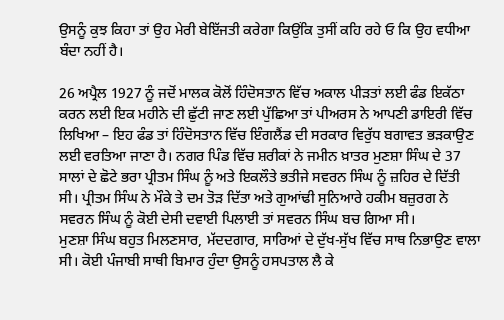ਉਸਨੂੰ ਕੁਝ ਕਿਹਾ ਤਾਂ ਉਹ ਮੇਰੀ ਬੇਇੱਜਤੀ ਕਰੇਗਾ ਕਿਉਂਕਿ ਤੁਸੀਂ ਕਹਿ ਰਹੇ ਓ ਕਿ ਉਹ ਵਧੀਆ ਬੰਦਾ ਨਹੀਂ ਹੈ।

26 ਅਪ੍ਰੈਲ 1927 ਨੂੰ ਜਦੋਂ ਮਾਲਕ ਕੋਲੋਂ ਹਿੰਦੋਸਤਾਨ ਵਿੱਚ ਅਕਾਲ ਪੀੜਤਾਂ ਲਈ ਫੰਡ ਇਕੱਠਾ ਕਰਨ ਲਈ ਇਕ ਮਹੀਨੇ ਦੀ ਛੁੱਟੀ ਜਾਣ ਲਈ ਪੁੱਛਿਆ ਤਾਂ ਪੀਅਰਸ ਨੇ ਆਪਣੀ ਡਾਇਰੀ ਵਿੱਚ ਲਿਖਿਆ – ਇਹ ਫੰਡ ਤਾਂ ਹਿੰਦੋਸਤਾਨ ਵਿੱਚ ਇੰਗਲੈਂਡ ਦੀ ਸਰਕਾਰ ਵਿਰੁੱਧ ਬਗਾਵਤ ਭੜਕਾਉਣ ਲਈ ਵਰਤਿਆ ਜਾਣਾ ਹੈ। ਨਗਰ ਪਿੰਡ ਵਿੱਚ ਸ਼ਰੀਕਾਂ ਨੇ ਜਮੀਨ ਖ਼ਾਤਰ ਮੁਣਸ਼ਾ ਸਿੰਘ ਦੇ 37 ਸਾਲਾਂ ਦੇ ਛੋਟੇ ਭਰਾ ਪ੍ਰੀਤਮ ਸਿੰਘ ਨੂੰ ਅਤੇ ਇਕਲੌਤੇ ਭਤੀਜੇ ਸਵਰਨ ਸਿੰਘ ਨੂੰ ਜ਼ਹਿਰ ਦੇ ਦਿੱਤੀ ਸੀ। ਪ੍ਰੀਤਮ ਸਿੰਘ ਨੇ ਮੌਕੇ ਤੇ ਦਮ ਤੋੜ ਦਿੱਤਾ ਅਤੇ ਗੁਆਂਢੀ ਸੁਨਿਆਰੇ ਹਕੀਮ ਬਜ਼ੁਰਗ ਨੇ ਸਵਰਨ ਸਿੰਘ ਨੂੰ ਕੋਈ ਦੇਸੀ ਦਵਾਈ ਪਿਲਾਈ ਤਾਂ ਸਵਰਨ ਸਿੰਘ ਬਚ ਗਿਆ ਸੀ।
ਮੁਣਸ਼ਾ ਸਿੰਘ ਬਹੁਤ ਮਿਲਣਸਾਰ, ਮੱਦਦਗਾਰ, ਸਾਰਿਆਂ ਦੇ ਦੁੱਖ-ਸੁੱਖ ਵਿੱਚ ਸਾਥ ਨਿਭਾਉਣ ਵਾਲਾ ਸੀ। ਕੋਈ ਪੰਜਾਬੀ ਸਾਥੀ ਬਿਮਾਰ ਹੁੰਦਾ ਉਸਨੂੰ ਹਸਪਤਾਲ ਲੈ ਕੇ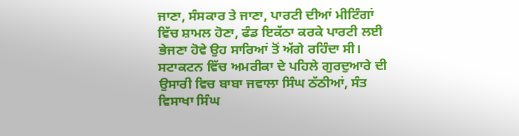ਜਾਣਾ, ਸੰਸਕਾਰ ਤੇ ਜਾਣਾ, ਪਾਰਟੀ ਦੀਆਂ ਮੀਟਿੰਗਾਂ ਵਿੱਚ ਸ਼ਾਮਲ ਹੋਣਾ, ਫੰਡ ਇਕੱਠਾ ਕਰਕੇ ਪਾਰਟੀ ਲਈ ਭੇਜਣਾ ਹੋਵੇ ਉਹ ਸਾਰਿਆਂ ਤੋਂ ਅੱਗੇ ਰਹਿੰਦਾ ਸੀ। ਸਟਾਕਟਨ ਵਿੱਚ ਅਮਰੀਕਾ ਦੇ ਪਹਿਲੇ ਗੁਰਦੁਆਰੇ ਦੀ ਉਸਾਰੀ ਵਿਚ ਬਾਬਾ ਜਵਾਲਾ ਸਿੰਘ ਠੱਠੀਆਂ, ਸੰਤ ਵਿਸਾਖਾ ਸਿੰਘ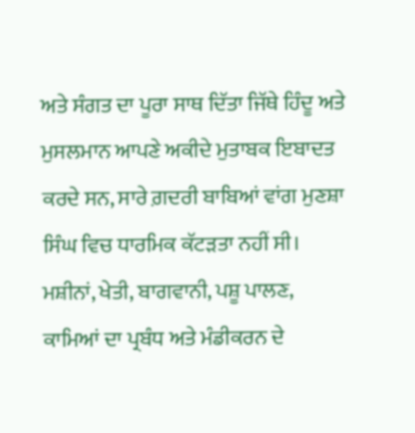ਅਤੇ ਸੰਗਤ ਦਾ ਪੂਰਾ ਸਾਥ ਦਿੱਤਾ ਜਿੱਥੇ ਹਿੰਦੂ ਅਤੇ ਮੁਸਲਮਾਨ ਆਪਣੇ ਅਕੀਦੇ ਮੁਤਾਬਕ ਇਬਾਦਤ ਕਰਦੇ ਸਨ, ਸਾਰੇ ਗ਼ਦਰੀ ਬਾਬਿਆਂ ਵਾਂਗ ਮੁਣਸ਼ਾ ਸਿੰਘ ਵਿਚ ਧਾਰਮਿਕ ਕੱਟੜਤਾ ਨਹੀਂ ਸੀ। ਮਸ਼ੀਨਾਂ, ਖੇਤੀ, ਬਾਗਵਾਨੀ, ਪਸ਼ੂ ਪਾਲਣ, ਕਾਮਿਆਂ ਦਾ ਪ੍ਰਬੰਧ ਅਤੇ ਮੰਡੀਕਰਨ ਦੇ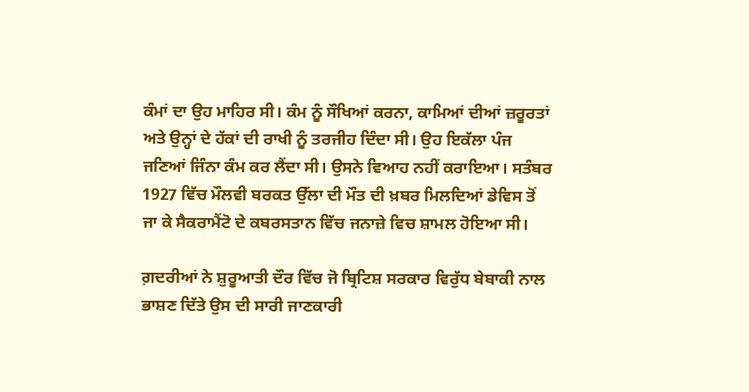ਕੰਮਾਂ ਦਾ ਉਹ ਮਾਹਿਰ ਸੀ। ਕੰਮ ਨੂੰ ਸੌਖਿਆਂ ਕਰਨਾ, ਕਾਮਿਆਂ ਦੀਆਂ ਜ਼ਰੂਰਤਾਂ ਅਤੇ ਉਨ੍ਹਾਂ ਦੇ ਹੱਕਾਂ ਦੀ ਰਾਖੀ ਨੂੰ ਤਰਜੀਹ ਦਿੰਦਾ ਸੀ। ਉਹ ਇਕੱਲਾ ਪੰਜ ਜਣਿਆਂ ਜਿੰਨਾ ਕੰਮ ਕਰ ਲੈਂਦਾ ਸੀ। ਉਸਨੇ ਵਿਆਹ ਨਹੀਂ ਕਰਾਇਆ। ਸਤੰਬਰ 1927 ਵਿੱਚ ਮੌਲਵੀ ਬਰਕਤ ਉੱਲਾ ਦੀ ਮੌਤ ਦੀ ਖ਼ਬਰ ਮਿਲਦਿਆਂ ਡੇਵਿਸ ਤੋਂ ਜਾ ਕੇ ਸੈਕਰਾਮੈਂਟੋ ਦੇ ਕਬਰਸਤਾਨ ਵਿੱਚ ਜਨਾਜ਼ੇ ਵਿਚ ਸ਼ਾਮਲ ਹੋਇਆ ਸੀ।

ਗ਼ਦਰੀਆਂ ਨੇ ਸ਼ੁਰੂਆਤੀ ਦੌਰ ਵਿੱਚ ਜੋ ਬ੍ਰਿਟਿਸ਼ ਸਰਕਾਰ ਵਿਰੁੱਧ ਬੇਬਾਕੀ ਨਾਲ ਭਾਸ਼ਣ ਦਿੱਤੇ ਉਸ ਦੀ ਸਾਰੀ ਜਾਣਕਾਰੀ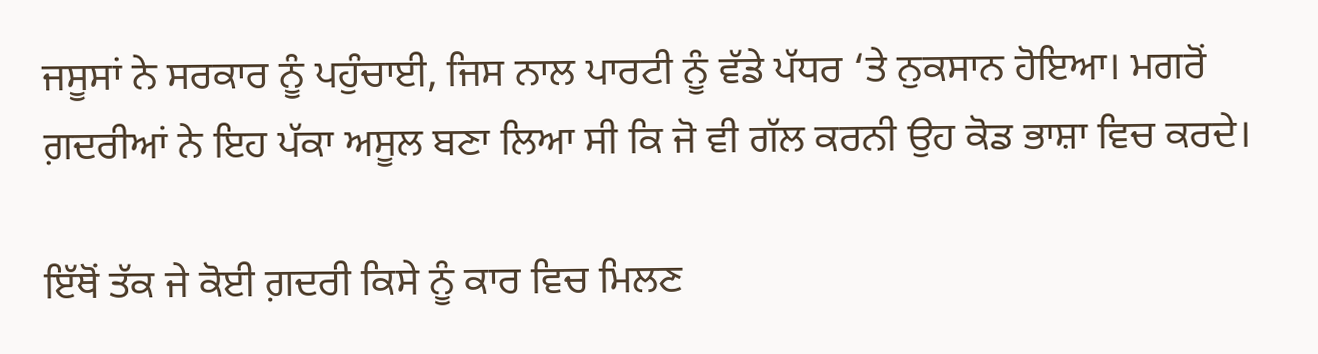ਜਸੂਸਾਂ ਨੇ ਸਰਕਾਰ ਨੂੰ ਪਹੁੰਚਾਈ, ਜਿਸ ਨਾਲ ਪਾਰਟੀ ਨੂੰ ਵੱਡੇ ਪੱਧਰ ‘ਤੇ ਨੁਕਸਾਨ ਹੋਇਆ। ਮਗਰੋਂ ਗ਼ਦਰੀਆਂ ਨੇ ਇਹ ਪੱਕਾ ਅਸੂਲ ਬਣਾ ਲਿਆ ਸੀ ਕਿ ਜੋ ਵੀ ਗੱਲ ਕਰਨੀ ਉਹ ਕੋਡ ਭਾਸ਼ਾ ਵਿਚ ਕਰਦੇ।

ਇੱਥੋਂ ਤੱਕ ਜੇ ਕੋਈ ਗ਼ਦਰੀ ਕਿਸੇ ਨੂੰ ਕਾਰ ਵਿਚ ਮਿਲਣ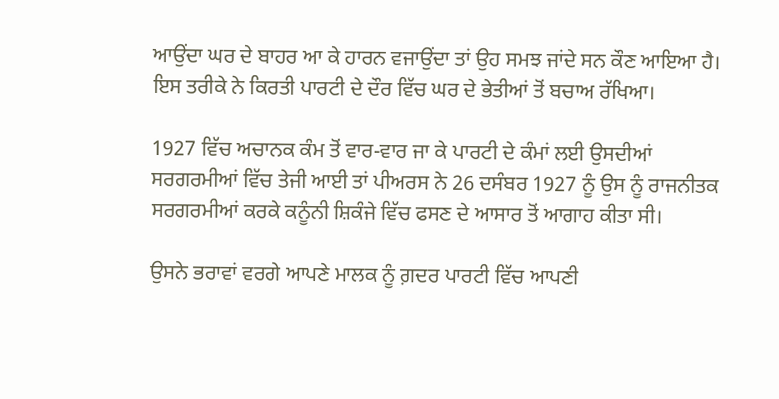ਆਉਂਦਾ ਘਰ ਦੇ ਬਾਹਰ ਆ ਕੇ ਹਾਰਨ ਵਜਾਉਂਦਾ ਤਾਂ ਉਹ ਸਮਝ ਜਾਂਦੇ ਸਨ ਕੌਣ ਆਇਆ ਹੈ। ਇਸ ਤਰੀਕੇ ਨੇ ਕਿਰਤੀ ਪਾਰਟੀ ਦੇ ਦੌਰ ਵਿੱਚ ਘਰ ਦੇ ਭੇਤੀਆਂ ਤੋਂ ਬਚਾਅ ਰੱਖਿਆ।

1927 ਵਿੱਚ ਅਚਾਨਕ ਕੰਮ ਤੋਂ ਵਾਰ-ਵਾਰ ਜਾ ਕੇ ਪਾਰਟੀ ਦੇ ਕੰਮਾਂ ਲਈ ਉਸਦੀਆਂ ਸਰਗਰਮੀਆਂ ਵਿੱਚ ਤੇਜੀ ਆਈ ਤਾਂ ਪੀਅਰਸ ਨੇ 26 ਦਸੰਬਰ 1927 ਨੂੰ ਉਸ ਨੂੰ ਰਾਜਨੀਤਕ ਸਰਗਰਮੀਆਂ ਕਰਕੇ ਕਨੂੰਨੀ ਸ਼ਿਕੰਜੇ ਵਿੱਚ ਫਸਣ ਦੇ ਆਸਾਰ ਤੋਂ ਆਗਾਹ ਕੀਤਾ ਸੀ।

ਉਸਨੇ ਭਰਾਵਾਂ ਵਰਗੇ ਆਪਣੇ ਮਾਲਕ ਨੂੰ ਗ਼ਦਰ ਪਾਰਟੀ ਵਿੱਚ ਆਪਣੀ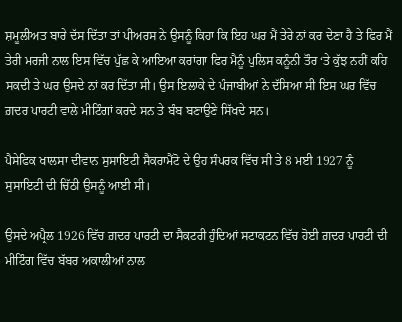ਸ਼ਮੂਲੀਅਤ ਬਾਰੇ ਦੱਸ ਦਿੱਤਾ ਤਾਂ ਪੀਅਰਸ ਨੇ ਉਸਨੂੰ ਕਿਹਾ ਕਿ ਇਹ ਘਰ ਮੈਂ ਤੇਰੇ ਨਾਂ ਕਰ ਦੇਣਾ ਹੈ ਤੇ ਫਿਰ ਮੈਂ ਤੇਰੀ ਮਰਜੀ ਨਾਲ ਇਸ ਵਿੱਚ ਪੁੱਛ ਕੇ ਆਇਆ ਕਰਾਂਗਾ ਫਿਰ ਮੈਨੂੰ ਪੁਲਿਸ ਕਨੂੰਨੀ ਤੌਰ ‘ਤੇ ਕੁੱਝ ਨਹੀਂ ਕਹਿ ਸਕਦੀ ਤੇ ਘਰ ਉਸਦੇ ਨਾਂ ਕਰ ਦਿੱਤਾ ਸੀ। ਉਸ ਇਲਾਕੇ ਦੇ ਪੰਜਾਬੀਆਂ ਨੇ ਦੱਸਿਆ ਸੀ ਇਸ ਘਰ ਵਿੱਚ ਗ਼ਦਰ ਪਾਰਟੀ ਵਾਲੇ ਮੀਟਿੰਗਾਂ ਕਰਦੇ ਸਨ ਤੇ ਬੰਬ ਬਣਾਉਣੇ ਸਿੱਖਦੇ ਸਨ।

ਪੈਸੇਫਿਕ ਖਾਲਸਾ ਦੀਵਾਨ ਸੁਸਾਇਟੀ ਸੈਕਰਾਮੈਂਟੋ ਦੇ ਉਹ ਸੰਪਰਕ ਵਿੱਚ ਸੀ ਤੇ 8 ਮਈ 1927 ਨੂੰ ਸੁਸਾਇਟੀ ਦੀ ਚਿੱਠੀ ਉਸਨੂੰ ਆਈ ਸੀ।

ਉਸਦੇ ਅਪ੍ਰੈਲ 1926 ਵਿੱਚ ਗ਼ਦਰ ਪਾਰਟੀ ਦਾ ਸੈਕਟਰੀ ਹੁੰਦਿਆਂ ਸਟਾਕਟਨ ਵਿੱਚ ਹੋਈ ਗ਼ਦਰ ਪਾਰਟੀ ਦੀ ਮੀਟਿੰਗ ਵਿੱਚ ਬੱਬਰ ਅਕਾਲੀਆਂ ਨਾਲ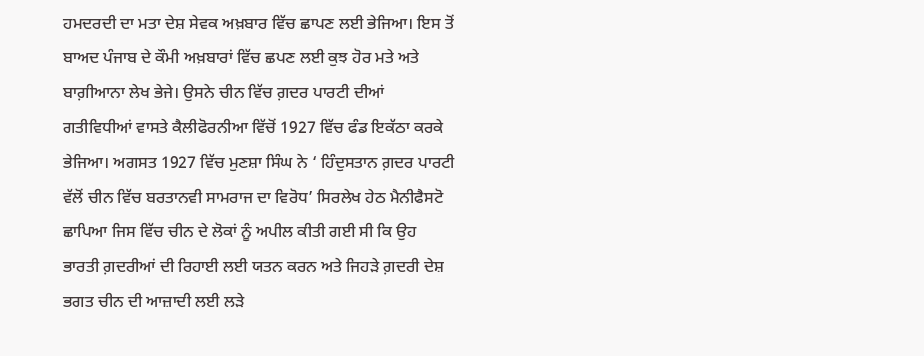ਹਮਦਰਦੀ ਦਾ ਮਤਾ ਦੇਸ਼ ਸੇਵਕ ਅਖ਼ਬਾਰ ਵਿੱਚ ਛਾਪਣ ਲਈ ਭੇਜਿਆ। ਇਸ ਤੋਂ ਬਾਅਦ ਪੰਜਾਬ ਦੇ ਕੌਮੀ ਅਖ਼ਬਾਰਾਂ ਵਿੱਚ ਛਪਣ ਲਈ ਕੁਝ ਹੋਰ ਮਤੇ ਅਤੇ ਬਾਗ਼ੀਆਨਾ ਲੇਖ ਭੇਜੇ। ਉਸਨੇ ਚੀਨ ਵਿੱਚ ਗ਼ਦਰ ਪਾਰਟੀ ਦੀਆਂ ਗਤੀਵਿਧੀਆਂ ਵਾਸਤੇ ਕੈਲੀਫੋਰਨੀਆ ਵਿੱਚੋਂ 1927 ਵਿੱਚ ਫੰਡ ਇਕੱਠਾ ਕਰਕੇ ਭੇਜਿਆ। ਅਗਸਤ 1927 ਵਿੱਚ ਮੁਣਸ਼ਾ ਸਿੰਘ ਨੇ ‘ ਹਿੰਦੁਸਤਾਨ ਗ਼ਦਰ ਪਾਰਟੀ ਵੱਲੋਂ ਚੀਨ ਵਿੱਚ ਬਰਤਾਨਵੀ ਸਾਮਰਾਜ ਦਾ ਵਿਰੋਧ’ ਸਿਰਲੇਖ ਹੇਠ ਮੈਨੀਫੈਸਟੋ ਛਾਪਿਆ ਜਿਸ ਵਿੱਚ ਚੀਨ ਦੇ ਲੋਕਾਂ ਨੂੰ ਅਪੀਲ ਕੀਤੀ ਗਈ ਸੀ ਕਿ ਉਹ ਭਾਰਤੀ ਗ਼ਦਰੀਆਂ ਦੀ ਰਿਹਾਈ ਲਈ ਯਤਨ ਕਰਨ ਅਤੇ ਜਿਹੜੇ ਗ਼ਦਰੀ ਦੇਸ਼ ਭਗਤ ਚੀਨ ਦੀ ਆਜ਼ਾਦੀ ਲਈ ਲੜੇ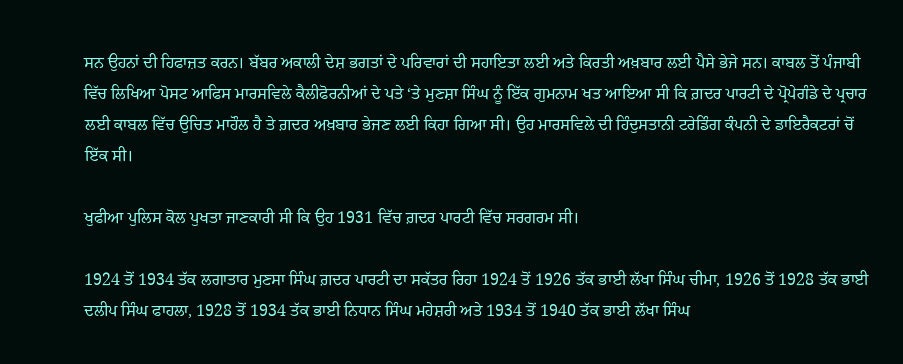ਸਨ ਉਹਨਾਂ ਦੀ ਹਿਫਾਜ਼ਤ ਕਰਨ। ਬੱਬਰ ਅਕਾਲੀ ਦੇਸ਼ ਭਗਤਾਂ ਦੇ ਪਰਿਵਾਰਾਂ ਦੀ ਸਹਾਇਤਾ ਲਈ ਅਤੇ ਕਿਰਤੀ ਅਖ਼ਬਾਰ ਲਈ ਪੈਸੇ ਭੇਜੇ ਸਨ। ਕਾਬਲ ਤੋਂ ਪੰਜਾਬੀ ਵਿੱਚ ਲਿਖਿਆ ਪੋਸਟ ਆਫਿਸ ਮਾਰਸਵਿਲੇ ਕੈਲੀਫੋਰਨੀਆਂ ਦੇ ਪਤੇ ‘ਤੇ ਮੁਣਸ਼ਾ ਸਿੰਘ ਨੂੰ ਇੱਕ ਗੁਮਨਾਮ ਖਤ ਆਇਆ ਸੀ ਕਿ ਗ਼ਦਰ ਪਾਰਟੀ ਦੇ ਪ੍ਰੋਪੇਗੰਡੇ ਦੇ ਪ੍ਰਚਾਰ ਲਈ ਕਾਬਲ ਵਿੱਚ ਉਚਿਤ ਮਾਹੌਲ ਹੈ ਤੇ ਗ਼ਦਰ ਅਖ਼ਬਾਰ ਭੇਜਣ ਲਈ ਕਿਹਾ ਗਿਆ ਸੀ। ਉਹ ਮਾਰਸਵਿਲੇ ਦੀ ਹਿੰਦੁਸਤਾਨੀ ਟਰੇਡਿੰਗ ਕੰਪਨੀ ਦੇ ਡਾਇਰੈਕਟਰਾਂ ਚੋਂ ਇੱਕ ਸੀ।

ਖੁਫੀਆ ਪੁਲਿਸ ਕੋਲ ਪੁਖਤਾ ਜਾਣਕਾਰੀ ਸੀ ਕਿ ਉਹ 1931 ਵਿੱਚ ਗ਼ਦਰ ਪਾਰਟੀ ਵਿੱਚ ਸਰਗਰਮ ਸੀ।

1924 ਤੋਂ 1934 ਤੱਕ ਲਗਾਤਾਰ ਮੁਣਸਾ ਸਿੰਘ ਗ਼ਦਰ ਪਾਰਟੀ ਦਾ ਸਕੱਤਰ ਰਿਹਾ 1924 ਤੋਂ 1926 ਤੱਕ ਭਾਈ ਲੱਖਾ ਸਿੰਘ ਚੀਮਾ, 1926 ਤੋਂ 1928 ਤੱਕ ਭਾਈ ਦਲੀਪ ਸਿੰਘ ਫਾਹਲਾ, 1928 ਤੋਂ 1934 ਤੱਕ ਭਾਈ ਨਿਧਾਨ ਸਿੰਘ ਮਹੇਸ਼ਰੀ ਅਤੇ 1934 ਤੋਂ 1940 ਤੱਕ ਭਾਈ ਲੱਖਾ ਸਿੰਘ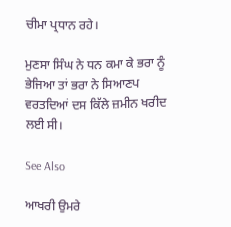ਚੀਮਾ ਪ੍ਰਧਾਨ ਰਹੇ।

ਮੁਣਸਾ ਸਿੰਘ ਨੇ ਧਨ ਕਮਾ ਕੇ ਭਰਾ ਨੂੰ ਭੇਜਿਆ ਤਾਂ ਭਰਾ ਨੇ ਸਿਆਣਪ ਵਰਤਦਿਆਂ ਦਸ ਕਿੱਲੇ ਜ਼ਮੀਨ ਖਰੀਦ ਲਈ ਸੀ।

See Also

ਆਖਰੀ ਉਮਰੇ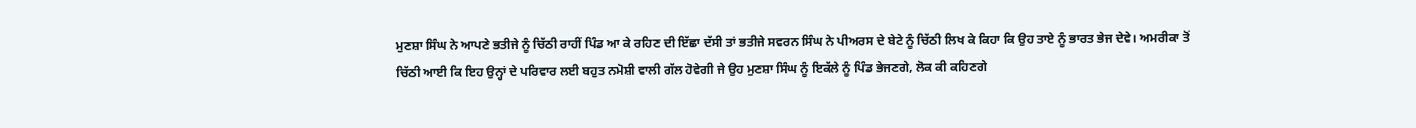ਮੁਣਸ਼ਾ ਸਿੰਘ ਨੇ ਆਪਣੇ ਭਤੀਜੇ ਨੂੰ ਚਿੱਠੀ ਰਾਹੀਂ ਪਿੰਡ ਆ ਕੇ ਰਹਿਣ ਦੀ ਇੱਛਾ ਦੱਸੀ ਤਾਂ ਭਤੀਜੇ ਸਵਰਨ ਸਿੰਘ ਨੇ ਪੀਅਰਸ ਦੇ ਬੇਟੇ ਨੂੰ ਚਿੱਠੀ ਲਿਖ ਕੇ ਕਿਹਾ ਕਿ ਉਹ ਤਾਏ ਨੂੰ ਭਾਰਤ ਭੇਜ ਦੇਵੇ। ਅਮਰੀਕਾ ਤੋਂ ਚਿੱਠੀ ਆਈ ਕਿ ਇਹ ਉਨ੍ਹਾਂ ਦੇ ਪਰਿਵਾਰ ਲਈ ਬਹੁਤ ਨਮੋਸ਼ੀ ਵਾਲੀ ਗੱਲ ਹੋਵੇਗੀ ਜੇ ਉਹ ਮੁਣਸ਼ਾ ਸਿੰਘ ਨੂੰ ਇਕੱਲੇ ਨੂੰ ਪਿੰਡ ਭੇਜਣਗੇ, ਲੋਕ ਕੀ ਕਹਿਣਗੇ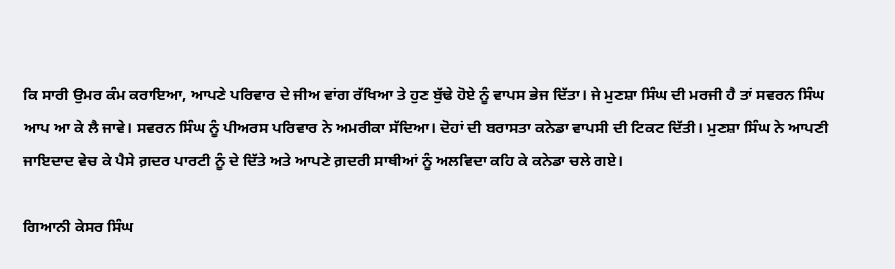ਕਿ ਸਾਰੀ ਉਮਰ ਕੰਮ ਕਰਾਇਆ, ਆਪਣੇ ਪਰਿਵਾਰ ਦੇ ਜੀਅ ਵਾਂਗ ਰੱਖਿਆ ਤੇ ਹੁਣ ਬੁੱਢੇ ਹੋਏ ਨੂੰ ਵਾਪਸ ਭੇਜ ਦਿੱਤਾ। ਜੇ ਮੁਣਸ਼ਾ ਸਿੰਘ ਦੀ ਮਰਜੀ ਹੈ ਤਾਂ ਸਵਰਨ ਸਿੰਘ ਆਪ ਆ ਕੇ ਲੈ ਜਾਵੇ। ਸਵਰਨ ਸਿੰਘ ਨੂੰ ਪੀਅਰਸ ਪਰਿਵਾਰ ਨੇ ਅਮਰੀਕਾ ਸੱਦਿਆ। ਦੋਹਾਂ ਦੀ ਬਰਾਸਤਾ ਕਨੇਡਾ ਵਾਪਸੀ ਦੀ ਟਿਕਟ ਦਿੱਤੀ। ਮੁਣਸ਼ਾ ਸਿੰਘ ਨੇ ਆਪਣੀ ਜਾਇਦਾਦ ਵੇਚ ਕੇ ਪੈਸੇ ਗ਼ਦਰ ਪਾਰਟੀ ਨੂੰ ਦੇ ਦਿੱਤੇ ਅਤੇ ਆਪਣੇ ਗ਼ਦਰੀ ਸਾਥੀਆਂ ਨੂੰ ਅਲਵਿਦਾ ਕਹਿ ਕੇ ਕਨੇਡਾ ਚਲੇ ਗਏ।

ਗਿਆਨੀ ਕੇਸਰ ਸਿੰਘ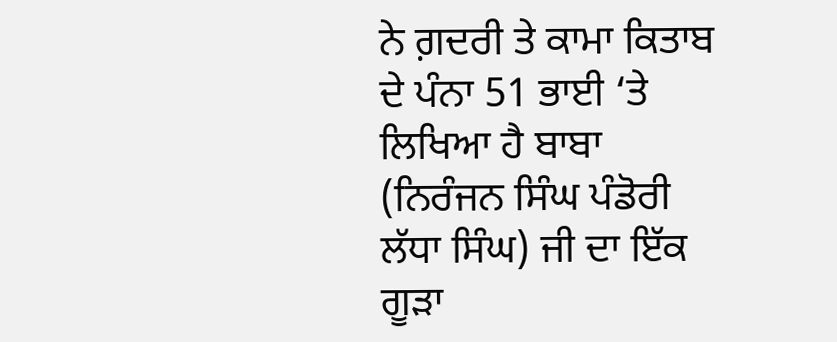ਨੇ ਗ਼ਦਰੀ ਤੇ ਕਾਮਾ ਕਿਤਾਬ ਦੇ ਪੰਨਾ 51 ਭਾਈ ‘ਤੇ ਲਿਖਿਆ ਹੈ ਬਾਬਾ (ਨਿਰੰਜਨ ਸਿੰਘ ਪੰਡੋਰੀ ਲੱਧਾ ਸਿੰਘ) ਜੀ ਦਾ ਇੱਕ ਗੂੜਾ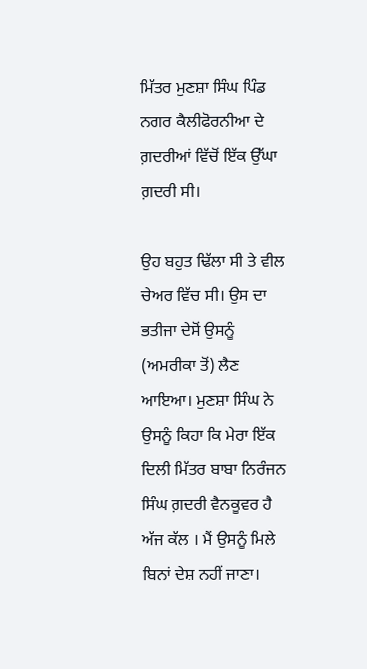ਮਿੱਤਰ ਮੁਣਸ਼ਾ ਸਿੰਘ ਪਿੰਡ ਨਗਰ ਕੈਲੀਫੋਰਨੀਆ ਦੇ ਗ਼ਦਰੀਆਂ ਵਿੱਚੋਂ ਇੱਕ ਉੱਘਾ ਗ਼ਦਰੀ ਸੀ।

ਉਹ ਬਹੁਤ ਢਿੱਲਾ ਸੀ ਤੇ ਵੀਲ ਚੇਅਰ ਵਿੱਚ ਸੀ। ਉਸ ਦਾ ਭਤੀਜਾ ਦੇਸੋਂ ਉਸਨੂੰ (ਅਮਰੀਕਾ ਤੋਂ) ਲੈਣ ਆਇਆ। ਮੁਣਸ਼ਾ ਸਿੰਘ ਨੇ ਉਸਨੂੰ ਕਿਹਾ ਕਿ ਮੇਰਾ ਇੱਕ ਦਿਲੀ ਮਿੱਤਰ ਬਾਬਾ ਨਿਰੰਜਨ ਸਿੰਘ ਗ਼ਦਰੀ ਵੈਨਕੂਵਰ ਹੈ ਅੱਜ ਕੱਲ । ਮੈਂ ਉਸਨੂੰ ਮਿਲੇ ਬਿਨਾਂ ਦੇਸ਼ ਨਹੀਂ ਜਾਣਾ।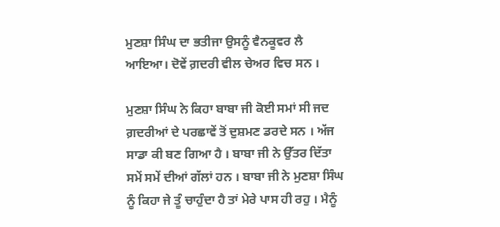ਮੁਣਸ਼ਾ ਸਿੰਘ ਦਾ ਭਤੀਜਾ ਉਸਨੂੰ ਵੈਨਕੂਵਰ ਲੈ ਆਇਆ। ਦੋਵੇਂ ਗ਼ਦਰੀ ਵੀਲ ਚੇਅਰ ਵਿਚ ਸਨ ।

ਮੁਣਸ਼ਾ ਸਿੰਘ ਨੇ ਕਿਹਾ ਬਾਬਾ ਜੀ ਕੋਈ ਸਮਾਂ ਸੀ ਜਦ ਗ਼ਦਰੀਆਂ ਦੇ ਪਰਛਾਵੇਂ ਤੋਂ ਦੁਸ਼ਮਣ ਡਰਦੇ ਸਨ । ਅੱਜ ਸਾਡਾ ਕੀ ਬਣ ਗਿਆ ਹੈ । ਬਾਬਾ ਜੀ ਨੇ ਉੱਤਰ ਦਿੱਤਾ ਸਮੇਂ ਸਮੇਂ ਦੀਆਂ ਗੱਲਾਂ ਹਨ । ਬਾਬਾ ਜੀ ਨੇ ਮੁਣਸ਼ਾ ਸਿੰਘ ਨੂੰ ਕਿਹਾ ਜੇ ਤੂੰ ਚਾਹੁੰਦਾ ਹੈ ਤਾਂ ਮੇਰੇ ਪਾਸ ਹੀ ਰਹੁ । ਮੈਨੂੰ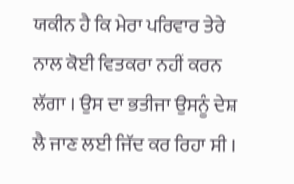ਯਕੀਨ ਹੈ ਕਿ ਮੇਰਾ ਪਰਿਵਾਰ ਤੇਰੇ ਨਾਲ ਕੋਈ ਵਿਤਕਰਾ ਨਹੀਂ ਕਰਨ ਲੱਗਾ । ਉਸ ਦਾ ਭਤੀਜਾ ਉਸਨੂੰ ਦੇਸ਼ ਲੈ ਜਾਣ ਲਈ ਜਿੱਦ ਕਰ ਰਿਹਾ ਸੀ ।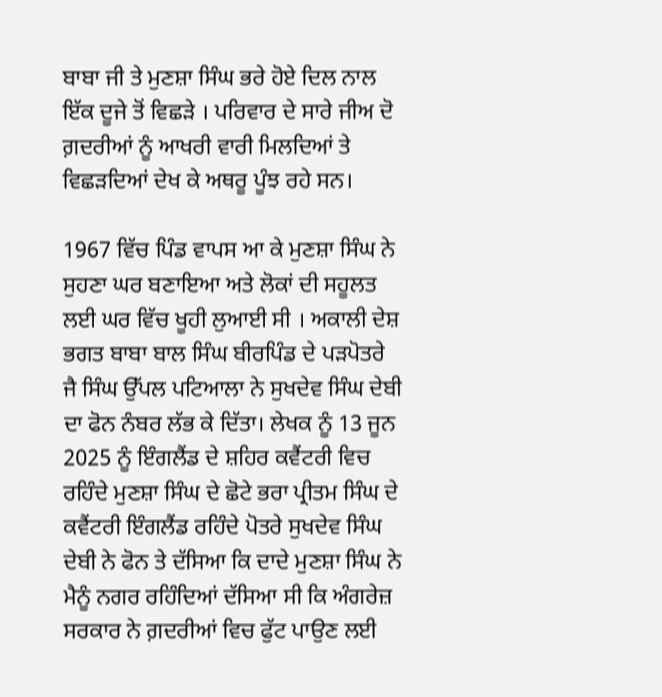ਬਾਬਾ ਜੀ ਤੇ ਮੁਣਸ਼ਾ ਸਿੰਘ ਭਰੇ ਹੋਏ ਦਿਲ ਨਾਲ ਇੱਕ ਦੂਜੇ ਤੋਂ ਵਿਛੜੇ । ਪਰਿਵਾਰ ਦੇ ਸਾਰੇ ਜੀਅ ਦੋ ਗ਼ਦਰੀਆਂ ਨੂੰ ਆਖਰੀ ਵਾਰੀ ਮਿਲਦਿਆਂ ਤੇ ਵਿਛੜਦਿਆਂ ਦੇਖ ਕੇ ਅਥਰੂ ਪੂੰਝ ਰਹੇ ਸਨ।

1967 ਵਿੱਚ ਪਿੰਡ ਵਾਪਸ ਆ ਕੇ ਮੁਣਸ਼ਾ ਸਿੰਘ ਨੇ ਸੁਹਣਾ ਘਰ ਬਣਾਇਆ ਅਤੇ ਲੋਕਾਂ ਦੀ ਸਹੂਲਤ ਲਈ ਘਰ ਵਿੱਚ ਖੂਹੀ ਲੁਆਈ ਸੀ । ਅਕਾਲੀ ਦੇਸ਼ ਭਗਤ ਬਾਬਾ ਬਾਲ ਸਿੰਘ ਬੀਰਪਿੰਡ ਦੇ ਪੜਪੋਤਰੇ ਜੈ ਸਿੰਘ ਉੱਪਲ ਪਟਿਆਲਾ ਨੇ ਸੁਖਦੇਵ ਸਿੰਘ ਦੇਬੀ ਦਾ ਫੋਨ ਨੰਬਰ ਲੱਭ ਕੇ ਦਿੱਤਾ। ਲੇਖਕ ਨੂੰ 13 ਜੂਨ 2025 ਨੂੰ ਇੰਗਲੈਂਡ ਦੇ ਸ਼ਹਿਰ ਕਵੈਂਟਰੀ ਵਿਚ ਰਹਿੰਦੇ ਮੁਣਸ਼ਾ ਸਿੰਘ ਦੇ ਛੋਟੇ ਭਰਾ ਪ੍ਰੀਤਮ ਸਿੰਘ ਦੇ ਕਵੈਂਟਰੀ ਇੰਗਲੈਂਡ ਰਹਿੰਦੇ ਪੋਤਰੇ ਸੁਖਦੇਵ ਸਿੰਘ ਦੇਬੀ ਨੇ ਫੋਨ ਤੇ ਦੱਸਿਆ ਕਿ ਦਾਦੇ ਮੁਣਸ਼ਾ ਸਿੰਘ ਨੇ ਮੈਨੂੰ ਨਗਰ ਰਹਿੰਦਿਆਂ ਦੱਸਿਆ ਸੀ ਕਿ ਅੰਗਰੇਜ਼ ਸਰਕਾਰ ਨੇ ਗ਼ਦਰੀਆਂ ਵਿਚ ਫੁੱਟ ਪਾਉਣ ਲਈ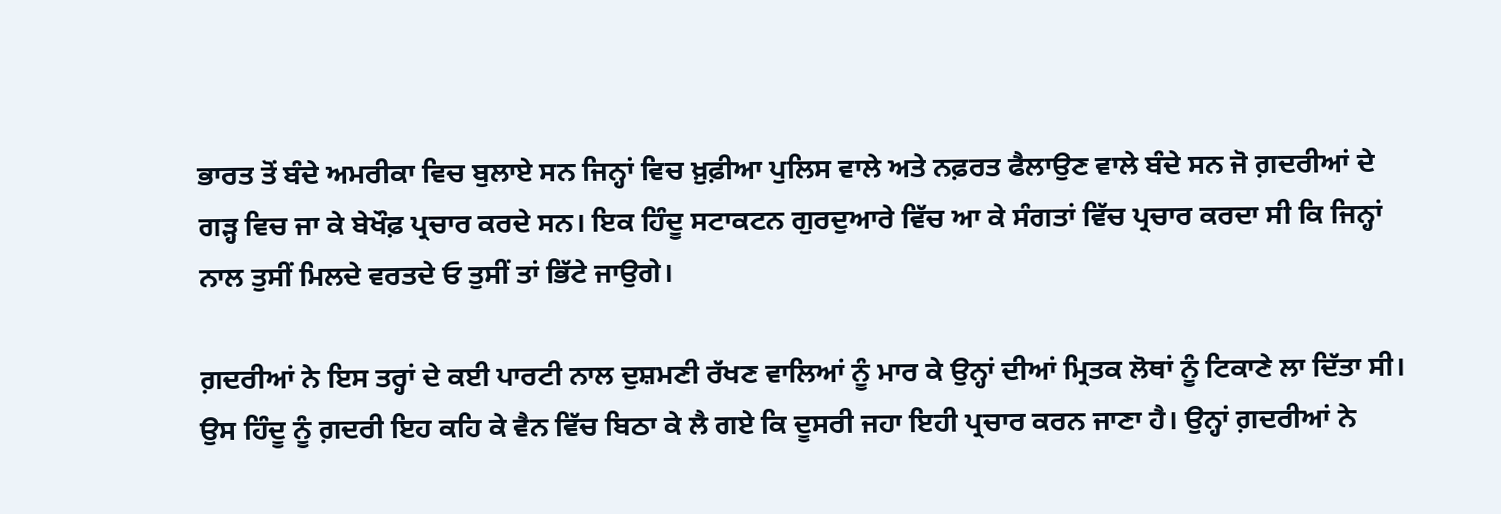ਭਾਰਤ ਤੋਂ ਬੰਦੇ ਅਮਰੀਕਾ ਵਿਚ ਬੁਲਾਏ ਸਨ ਜਿਨ੍ਹਾਂ ਵਿਚ ਖ਼ੁਫ਼ੀਆ ਪੁਲਿਸ ਵਾਲੇ ਅਤੇ ਨਫ਼ਰਤ ਫੈਲਾਉਣ ਵਾਲੇ ਬੰਦੇ ਸਨ ਜੋ ਗ਼ਦਰੀਆਂ ਦੇ ਗੜ੍ਹ ਵਿਚ ਜਾ ਕੇ ਬੇਖੌਫ਼ ਪ੍ਰਚਾਰ ਕਰਦੇ ਸਨ। ਇਕ ਹਿੰਦੂ ਸਟਾਕਟਨ ਗੁਰਦੁਆਰੇ ਵਿੱਚ ਆ ਕੇ ਸੰਗਤਾਂ ਵਿੱਚ ਪ੍ਰਚਾਰ ਕਰਦਾ ਸੀ ਕਿ ਜਿਨ੍ਹਾਂ ਨਾਲ ਤੁਸੀਂ ਮਿਲਦੇ ਵਰਤਦੇ ਓ ਤੁਸੀਂ ਤਾਂ ਭਿੱਟੇ ਜਾਉਗੇ।

ਗ਼ਦਰੀਆਂ ਨੇ ਇਸ ਤਰ੍ਹਾਂ ਦੇ ਕਈ ਪਾਰਟੀ ਨਾਲ ਦੁਸ਼ਮਣੀ ਰੱਖਣ ਵਾਲਿਆਂ ਨੂੰ ਮਾਰ ਕੇ ਉਨ੍ਹਾਂ ਦੀਆਂ ਮ੍ਰਿਤਕ ਲੋਥਾਂ ਨੂੰ ਟਿਕਾਣੇ ਲਾ ਦਿੱਤਾ ਸੀ। ਉਸ ਹਿੰਦੂ ਨੂੰ ਗ਼ਦਰੀ ਇਹ ਕਹਿ ਕੇ ਵੈਨ ਵਿੱਚ ਬਿਠਾ ਕੇ ਲੈ ਗਏ ਕਿ ਦੂਸਰੀ ਜਹਾ ਇਹੀ ਪ੍ਰਚਾਰ ਕਰਨ ਜਾਣਾ ਹੈ। ਉਨ੍ਹਾਂ ਗ਼ਦਰੀਆਂ ਨੇ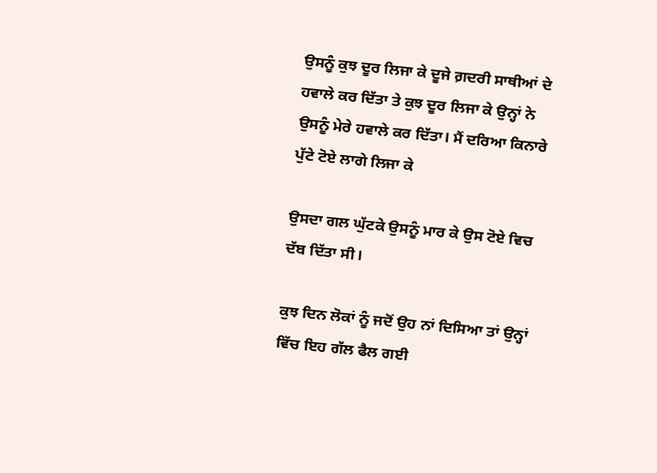ਉਸਨੂੰ ਕੁਝ ਦੂਰ ਲਿਜਾ ਕੇ ਦੂਜੇ ਗ਼ਦਰੀ ਸਾਥੀਆਂ ਦੇ ਹਵਾਲੇ ਕਰ ਦਿੱਤਾ ਤੇ ਕੁਝ ਦੂਰ ਲਿਜਾ ਕੇ ਉਨ੍ਹਾਂ ਨੇ ਉਸਨੂੰ ਮੇਰੇ ਹਵਾਲੇ ਕਰ ਦਿੱਤਾ। ਮੈਂ ਦਰਿਆ ਕਿਨਾਰੇ ਪੁੱਟੇ ਟੋਏ ਲਾਗੇ ਲਿਜਾ ਕੇ

ਉਸਦਾ ਗਲ ਘੁੱਟਕੇ ਉਸਨੂੰ ਮਾਰ ਕੇ ਉਸ ਟੋਏ ਵਿਚ ਦੱਬ ਦਿੱਤਾ ਸੀ।

ਕੁਝ ਦਿਨ ਲੋਕਾਂ ਨੂੰ ਜਦੋਂ ਉਹ ਨਾਂ ਦਿਸਿਆ ਤਾਂ ਉਨ੍ਹਾਂ ਵਿੱਚ ਇਹ ਗੱਲ ਫੈਲ ਗਈ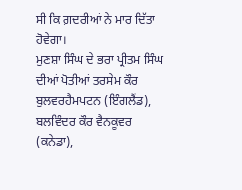ਸੀ ਕਿ ਗ਼ਦਰੀਆਂ ਨੇ ਮਾਰ ਦਿੱਤਾ ਹੋਵੇਗਾ।
ਮੁਣਸ਼ਾ ਸਿੰਘ ਦੇ ਭਰਾ ਪ੍ਰੀਤਮ ਸਿੰਘ ਦੀਆਂ ਪੋਤੀਆਂ ਤਰਸੇਮ ਕੌਰ ਬੁਲਵਰਹੈਮਪਟਨ (ਇੰਗਲੈਂਡ), ਬਲਵਿੰਦਰ ਕੌਰ ਵੈਨਕੂਵਰ (ਕਨੇਡਾ),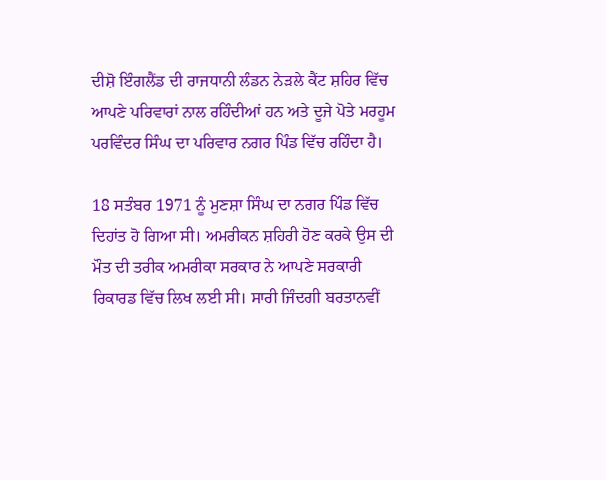ਦੀਸ਼ੋ ਇੰਗਲੈਂਡ ਦੀ ਰਾਜਧਾਨੀ ਲੰਡਨ ਨੇੜਲੇ ਕੈਂਟ ਸ਼ਹਿਰ ਵਿੱਚ ਆਪਣੇ ਪਰਿਵਾਰਾਂ ਨਾਲ ਰਹਿੰਦੀਆਂ ਹਨ ਅਤੇ ਦੂਜੇ ਪੋਤੇ ਮਰਹੂਮ ਪਰਵਿੰਦਰ ਸਿੰਘ ਦਾ ਪਰਿਵਾਰ ਨਗਰ ਪਿੰਡ ਵਿੱਚ ਰਹਿੰਦਾ ਹੈ।

18 ਸਤੰਬਰ 1971 ਨੂੰ ਮੁਣਸ਼ਾ ਸਿੰਘ ਦਾ ਨਗਰ ਪਿੰਡ ਵਿੱਚ ਦਿਹਾਂਤ ਹੋ ਗਿਆ ਸੀ। ਅਮਰੀਕਨ ਸ਼ਹਿਰੀ ਹੋਣ ਕਰਕੇ ਉਸ ਦੀ ਮੌਤ ਦੀ ਤਰੀਕ ਅਮਰੀਕਾ ਸਰਕਾਰ ਨੇ ਆਪਣੇ ਸਰਕਾਰੀ ਰਿਕਾਰਡ ਵਿੱਚ ਲਿਖ ਲਈ ਸੀ। ਸਾਰੀ ਜਿੰਦਗੀ ਬਰਤਾਨਵੀਂ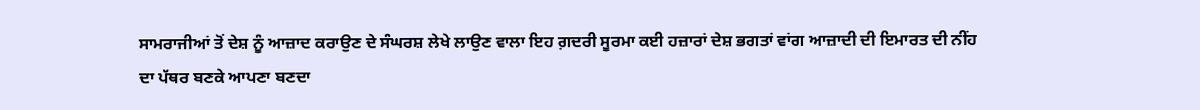ਸਾਮਰਾਜੀਆਂ ਤੋਂ ਦੇਸ਼ ਨੂੰ ਆਜ਼ਾਦ ਕਰਾਉਣ ਦੇ ਸੰਘਰਸ਼ ਲੇਖੇ ਲਾਉਣ ਵਾਲਾ ਇਹ ਗ਼ਦਰੀ ਸੂਰਮਾ ਕਈ ਹਜ਼ਾਰਾਂ ਦੇਸ਼ ਭਗਤਾਂ ਵਾਂਗ ਆਜ਼ਾਦੀ ਦੀ ਇਮਾਰਤ ਦੀ ਨੀਂਹ ਦਾ ਪੱਥਰ ਬਣਕੇ ਆਪਣਾ ਬਣਦਾ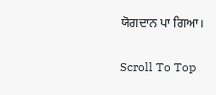ਯੋਗਦਾਨ ਪਾ ਗਿਆ।

Scroll To Top